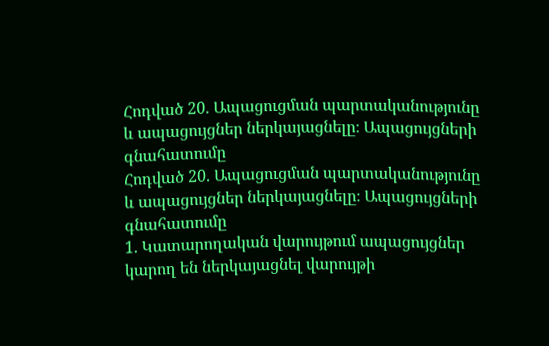Հոդված 20. Ապացուցման պարտականությունը և ապացույցներ ներկայացնելը։ Ապացույցների գնահատումը
Հոդված 20. Ապացուցման պարտականությունը և ապացույցներ ներկայացնելը։ Ապացույցների գնահատումը
1. Կատարողական վարույթում ապացույցներ կարող են ներկայացնել վարույթի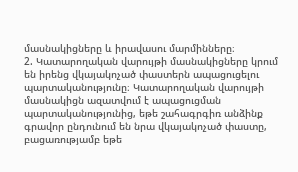մասնակիցները և իրավասու մարմինները։
2. Կատարողական վարույթի մասնակիցները կրում են իրենց վկայակոչած փաստերն ապացուցելու պարտականությունը։ Կատարողական վարույթի մասնակիցն ազատվում է ապացուցման պարտականությունից, եթե շահագրգիռ անձինք գրավոր ընդունում են նրա վկայակոչած փաստը, բացառությամբ եթե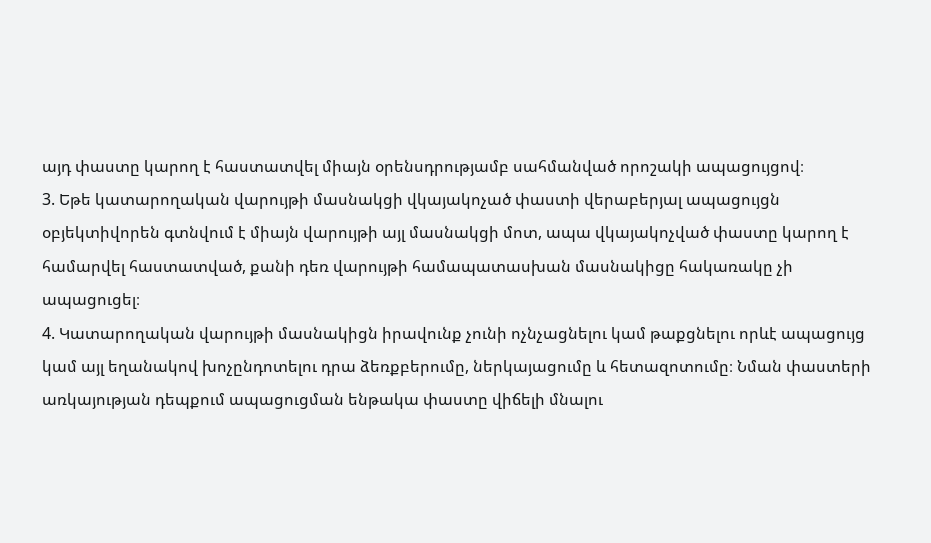այդ փաստը կարող է հաստատվել միայն օրենսդրությամբ սահմանված որոշակի ապացույցով։
3. Եթե կատարողական վարույթի մասնակցի վկայակոչած փաստի վերաբերյալ ապացույցն օբյեկտիվորեն գտնվում է միայն վարույթի այլ մասնակցի մոտ, ապա վկայակոչված փաստը կարող է համարվել հաստատված, քանի դեռ վարույթի համապատասխան մասնակիցը հակառակը չի ապացուցել։
4. Կատարողական վարույթի մասնակիցն իրավունք չունի ոչնչացնելու կամ թաքցնելու որևէ ապացույց կամ այլ եղանակով խոչընդոտելու դրա ձեռքբերումը, ներկայացումը և հետազոտումը։ Նման փաստերի առկայության դեպքում ապացուցման ենթակա փաստը վիճելի մնալու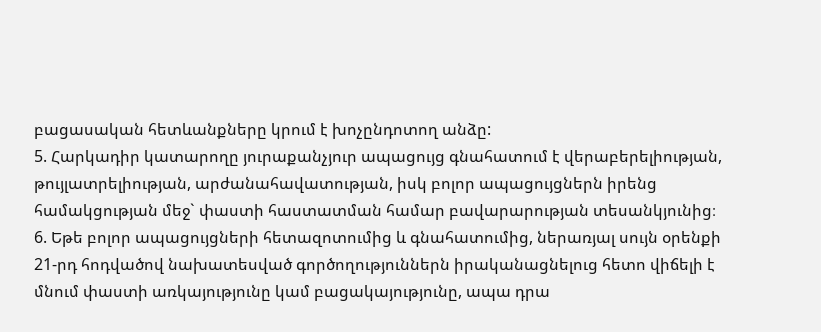բացասական հետևանքները կրում է խոչընդոտող անձը:
5. Հարկադիր կատարողը յուրաքանչյուր ապացույց գնահատում է վերաբերելիության, թույլատրելիության, արժանահավատության, իսկ բոլոր ապացույցներն իրենց համակցության մեջ` փաստի հաստատման համար բավարարության տեսանկյունից։
6. Եթե բոլոր ապացույցների հետազոտումից և գնահատումից, ներառյալ սույն օրենքի 21-րդ հոդվածով նախատեսված գործողություններն իրականացնելուց հետո վիճելի է մնում փաստի առկայությունը կամ բացակայությունը, ապա դրա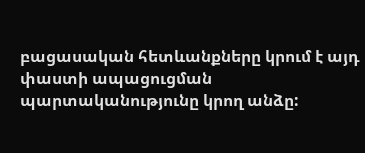բացասական հետևանքները կրում է այդ փաստի ապացուցման պարտականությունը կրող անձը: